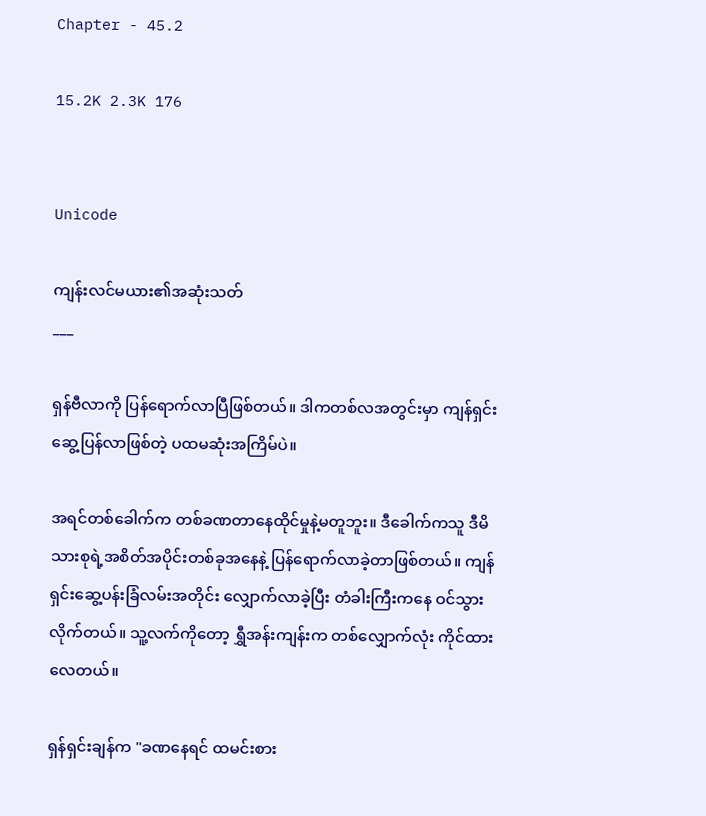Chapter - 45.2

15.2K 2.3K 176


Unicode

ကျန်းလင်မယား၏အဆုံးသတ်
___

ရှန်ဗီလာကို ပြန်ရောက်လာပြီဖြစ်တယ်။ ဒါကတစ်လအတွင်းမှာ ကျန်ရှင်းဆွေ့ပြန်လာဖြစ်တဲ့ ပထမဆုံးအကြိမ်ပဲ။

အရင်တစ်ခေါက်က တစ်ခဏတာနေထိုင်မှုနဲ့မတူဘူး။ ဒီခေါက်ကသူ ဒီမိသားစုရဲ့အစိတ်အပိုင်းတစ်ခုအနေနဲ့ ပြန်ရောက်လာခဲ့တာဖြစ်တယ်။ ကျန်ရှင်းဆွေ့ပန်းခြံလမ်းအတိုင်း လျှောက်လာခဲ့ပြီး တံခါးကြီးကနေ ဝင်သွားလိုက်တယ်။ သူ့လက်ကိုတော့ ရွှီအန်းကျန်းက တစ်လျှောက်လုံး ကိုင်ထားလေတယ်။

ရှန်ရှင်းချန်က "ခဏနေရင် ထမင်းစား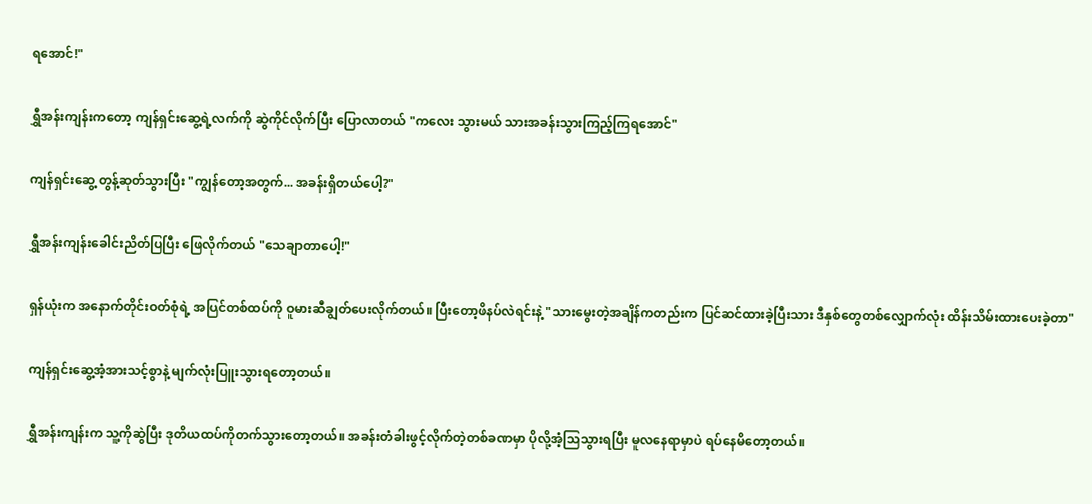ရအောင်!"

ရွှီအန်းကျန်းကတော့ ကျန်ရှင်းဆွေ့ရဲ့လက်ကို ဆွဲကိုင်လိုက်ပြီး ပြောလာတယ် "ကလေး သွားမယ် သားအခန်းသွားကြည့်ကြရအောင်"

ကျန်ရှင်းဆွေ့ တွန့်ဆုတ်သွားပြီး "ကျွန်တော့အတွက်... အခန်းရှိတယ်ပေါ့?"

ရွှီအန်းကျန်းခေါင်းညိတ်ပြပြီး ဖြေလိုက်တယ် "သေချာတာပေါ့!"

ရှန်ယုံးက အနောက်တိုင်းဝတ်စုံရဲ့ အပြင်တစ်ထပ်ကို ဝူမားဆီချွတ်ပေးလိုက်တယ်။ ပြီးတော့ဖိနပ်လဲရင်းနဲ့ "သားမွေးတဲ့အချိန်ကတည်းက ပြင်ဆင်ထားခဲ့ပြီးသား ဒီနှစ်တွေတစ်လျှောက်လုံး ထိန်းသိမ်းထားပေးခဲ့တာ"

ကျန်ရှင်းဆွေ့အံ့အားသင့်စွာနဲ့ မျက်လုံးပြူးသွားရတော့တယ်။

ရွှီအန်းကျန်းက သူ့ကိုဆွဲပြီး ဒုတိယထပ်ကိုတက်သွားတော့တယ်။ အခန်းတံခါးဖွင့်လိုက်တဲ့တစ်ခဏမှာ ပိုလို့အံ့သြသွားရပြီး မူလနေရာမှာပဲ ရပ်နေမိတော့တယ်။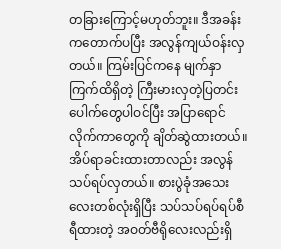တခြားကြောင့်မဟုတ်ဘူး။ ဒီအခန်းကတောက်ပပြီး အလွန်ကျယ်ဝန်းလှတယ်။ ကြမ်းပြင်ကနေ မျက်နှာကြက်ထိရှိတဲ့ ကြီးမားလှတဲ့ပြတင်းပေါက်တွေပါဝင်ပြီး အပြာရောင်လိုက်ကာတွေကို ချိတ်ဆွဲထားတယ်။ အိပ်ရာခင်းထားတာလည်း အလွန်သပ်ရပ်လှတယ်။ စားပွဲခုံအသေးလေးတစ်လုံးရှိပြီး သပ်သပ်ရပ်ရပ်စီရီထားတဲ့ အဝတ်ဗီရိုလေးလည်းရှိ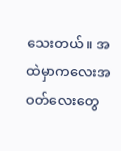သေးတယ်။ အထဲမှာကလေးအဝတ်လေးတွေ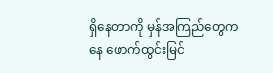ရှိနေတာကို မှန်အကြည်တွေကနေ ဖောက်ထွင်းမြင်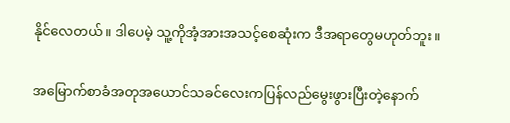နိုင်လေတယ်။ ဒါပေမဲ့ သူ့ကိုအံ့အားအသင့်စေဆုံးက ဒီအရာတွေမဟုတ်ဘူး။

အမြောက်စာခံအတုအယောင်သခင်လေးကပြန်လည်မွေးဖွားပြီးတဲ့နောက်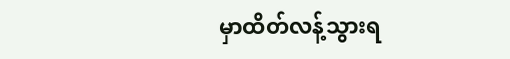မှာထိတ်လန့်သွားရ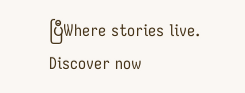ပြီWhere stories live. Discover now